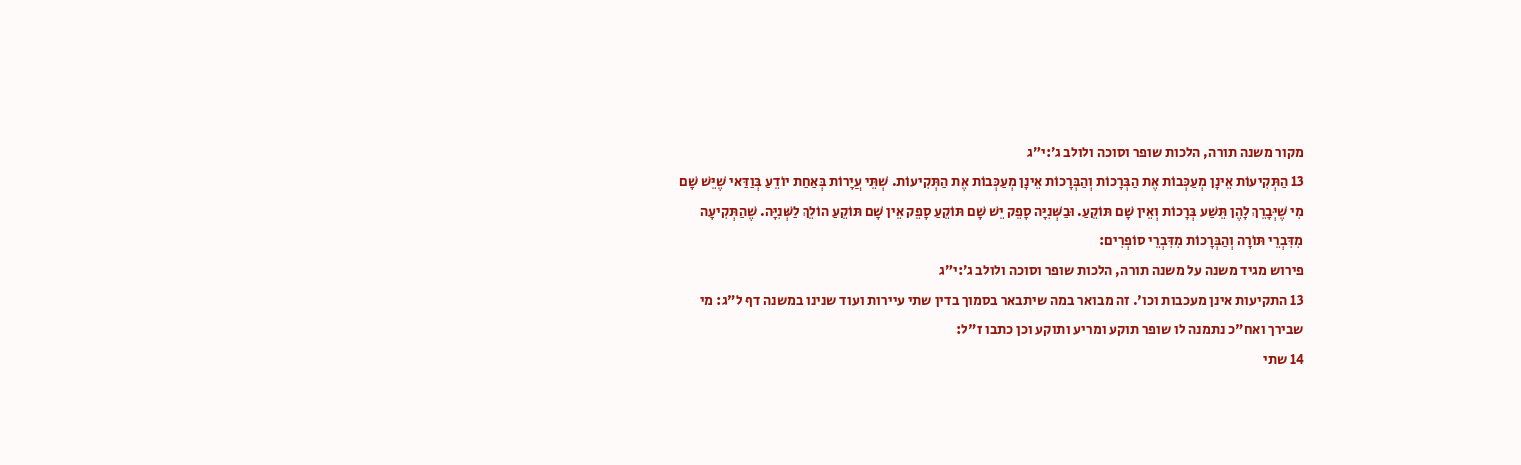מקור משנה תורה, הלכות שופר וסוכה ולולב ג׳:י״ג
13 הַתְּקִיעוֹת אֵינָן מְעַכְּבוֹת אֶת הַבְּרָכוֹת וְהַבְּרָכוֹת אֵינָן מְעַכְּבוֹת אֶת הַתְּקִיעוֹת. שְׁתֵּי עֲיָרוֹת בְּאַחַת יוֹדֵעַ בְּוַדַּאי שֶׁיֵּשׁ שָׁם מִי שֶׁיְּבָרֵךְ לָהֶן תֵּשַׁע בְּרָכוֹת וְאֵין שָׁם תּוֹקֵעַ. וּבַשְּׁנִיָּה סָפֵק יֵשׁ שָׁם תּוֹקֵעַ סָפֵק אֵין שָׁם תּוֹקֵעַ הוֹלֵךְ לַשְּׁנִיָּה. שֶׁהַתְּקִיעָה מִדִּבְרֵי תּוֹרָה וְהַבְּרָכוֹת מִדִּבְרֵי סוֹפְרִים:
פירוש מגיד משנה על משנה תורה, הלכות שופר וסוכה ולולב ג׳:י״ג
13 התקיעות אינן מעכבות וכו'. זה מבואר במה שיתבאר בסמוך בדין שתי עיירות ועוד שנינו במשנה דף ל"ג: מי שבירך ואח"כ נתמנה לו שופר תוקע ומריע ותוקע וכן כתבו ז"ל:
14 שתי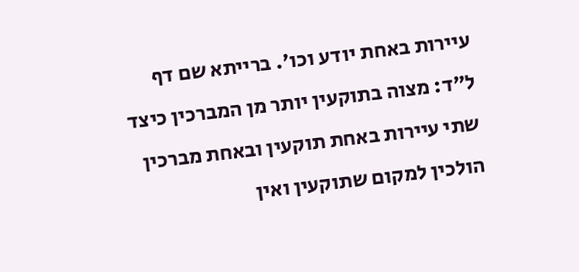עיירות באחת יודע וכו'. ברייתא שם דף ל"ד: מצוה בתוקעין יותר מן המברכין כיצד שתי עיירות באחת תוקעין ובאחת מברכין הולכין למקום שתוקעין ואין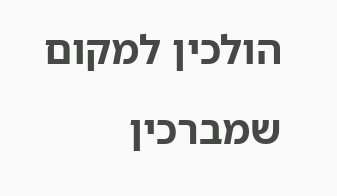הולכין למקום שמברכין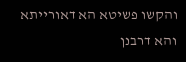והקשו פשיטא הא דאורייתא והא דרבנן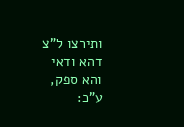ותירצו ל"צ דהא ודאי והא ספק, ע"כ: